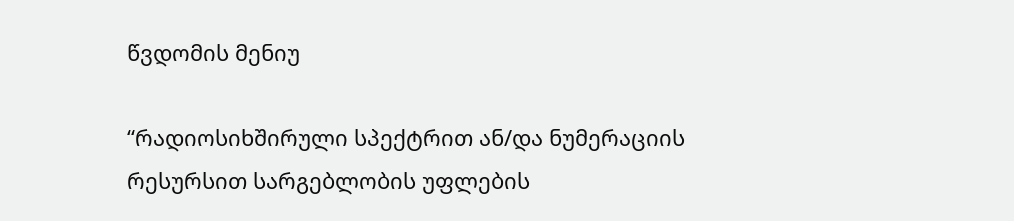წვდომის მენიუ

“რადიოსიხშირული სპექტრით ან/და ნუმერაციის რესურსით სარგებლობის უფლების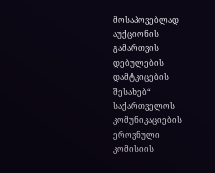მოსაპოვებლად აუქციონის გამართვის დებულების დამტკიცების შესახებ“ საქართველოს კომუნიკაციების ეროვნული კომისიის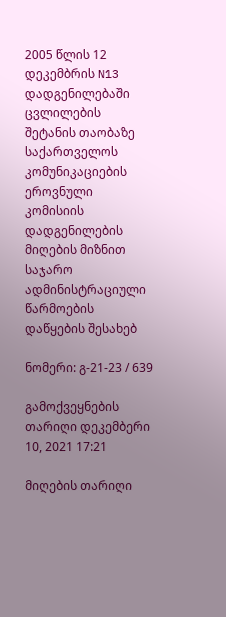2005 წლის 12 დეკემბრის N13 დადგენილებაში ცვლილების შეტანის თაობაზე საქართველოს კომუნიკაციების ეროვნული კომისიის დადგენილების მიღების მიზნით საჯარო ადმინისტრაციული წარმოების დაწყების შესახებ

ნომერი: გ-21-23 / 639

გამოქვეყნების თარიღი დეკემბერი 10, 2021 17:21

მიღების თარიღი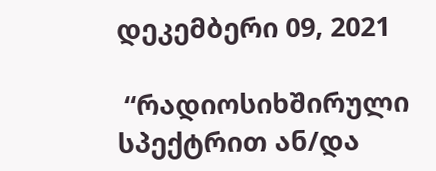დეკემბერი 09, 2021

 “რადიოსიხშირული სპექტრით ან/და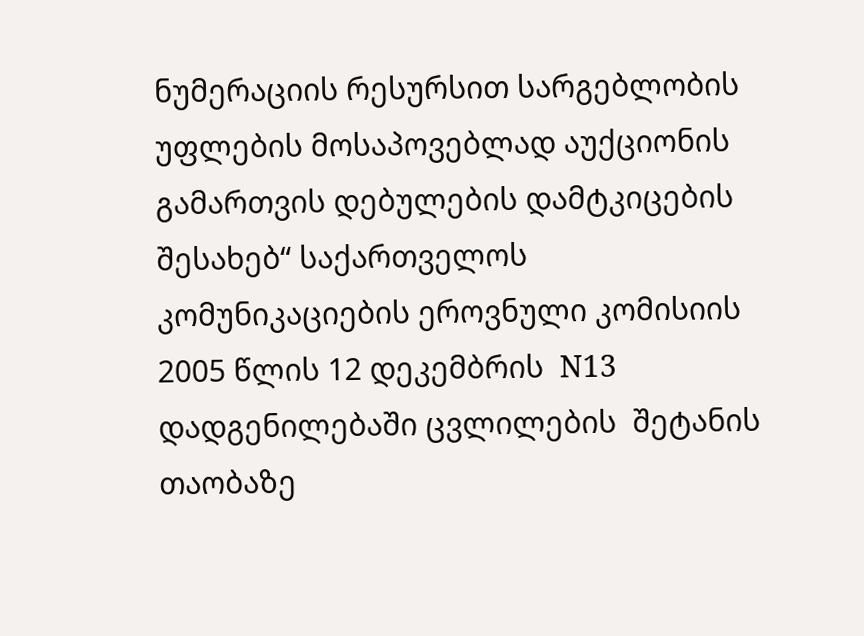ნუმერაციის რესურსით სარგებლობის უფლების მოსაპოვებლად აუქციონის გამართვის დებულების დამტკიცების შესახებ“ საქართველოს კომუნიკაციების ეროვნული კომისიის  2005 წლის 12 დეკემბრის  N13 დადგენილებაში ცვლილების  შეტანის თაობაზე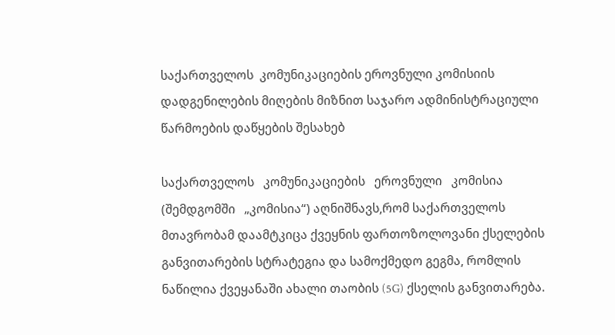საქართველოს  კომუნიკაციების ეროვნული კომისიის დადგენილების მიღების მიზნით საჯარო ადმინისტრაციული წარმოების დაწყების შესახებ

საქართველოს   კომუნიკაციების   ეროვნული   კომისია   (შემდგომში   „კომისია“) აღნიშნავს,რომ საქართველოს მთავრობამ დაამტკიცა ქვეყნის ფართოზოლოვანი ქსელების განვითარების სტრატეგია და სამოქმედო გეგმა, რომლის ნაწილია ქვეყანაში ახალი თაობის (5G) ქსელის განვითარება.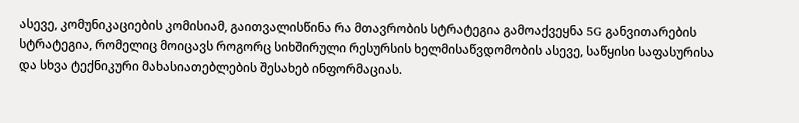ასევე, კომუნიკაციების კომისიამ, გაითვალისწინა რა მთავრობის სტრატეგია გამოაქვეყნა 5G განვითარების სტრატეგია, რომელიც მოიცავს როგორც სიხშირული რესურსის ხელმისაწვდომობის ასევე, საწყისი საფასურისა და სხვა ტექნიკური მახასიათებლების შესახებ ინფორმაციას.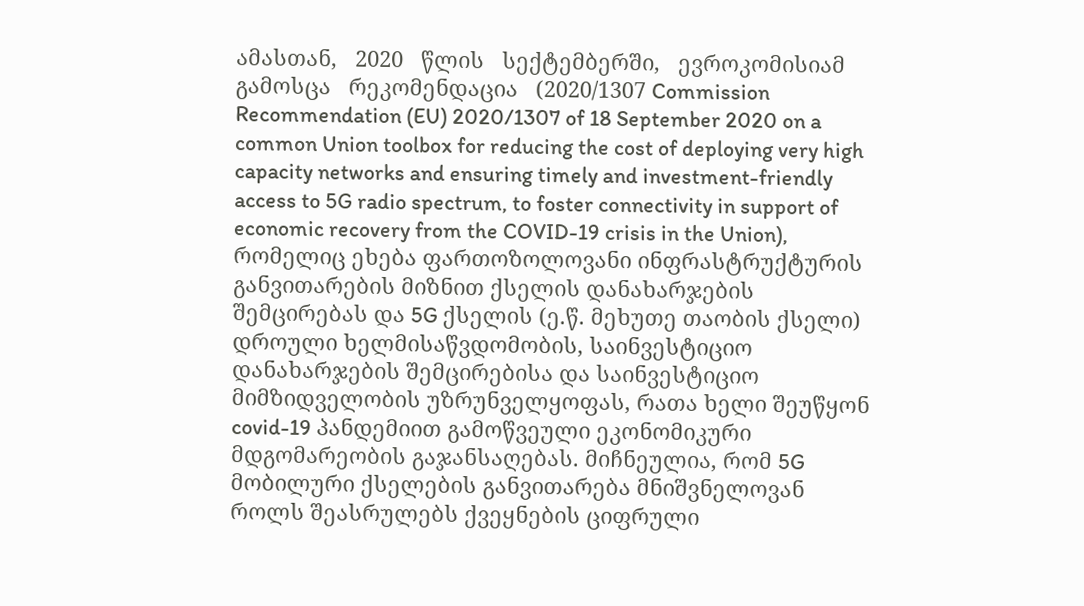ამასთან,   2020   წლის   სექტემბერში,   ევროკომისიამ   გამოსცა   რეკომენდაცია   (2020/1307 Commission Recommendation (EU) 2020/1307 of 18 September 2020 on a common Union toolbox for reducing the cost of deploying very high capacity networks and ensuring timely and investment-friendly access to 5G radio spectrum, to foster connectivity in support of economic recovery from the COVID-19 crisis in the Union), რომელიც ეხება ფართოზოლოვანი ინფრასტრუქტურის განვითარების მიზნით ქსელის დანახარჯების შემცირებას და 5G ქსელის (ე.წ. მეხუთე თაობის ქსელი) დროული ხელმისაწვდომობის, საინვესტიციო დანახარჯების შემცირებისა და საინვესტიციო მიმზიდველობის უზრუნველყოფას, რათა ხელი შეუწყონ   covid-19 პანდემიით გამოწვეული ეკონომიკური მდგომარეობის გაჯანსაღებას. მიჩნეულია, რომ 5G მობილური ქსელების განვითარება მნიშვნელოვან როლს შეასრულებს ქვეყნების ციფრული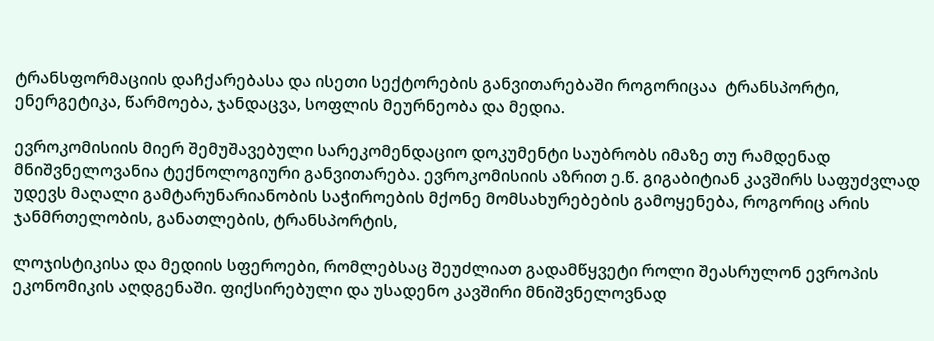ტრანსფორმაციის დაჩქარებასა და ისეთი სექტორების განვითარებაში როგორიცაა  ტრანსპორტი, ენერგეტიკა, წარმოება, ჯანდაცვა, სოფლის მეურნეობა და მედია.

ევროკომისიის მიერ შემუშავებული სარეკომენდაციო დოკუმენტი საუბრობს იმაზე თუ რამდენად მნიშვნელოვანია ტექნოლოგიური განვითარება. ევროკომისიის აზრით ე.წ. გიგაბიტიან კავშირს საფუძვლად უდევს მაღალი გამტარუნარიანობის საჭიროების მქონე მომსახურებების გამოყენება, როგორიც არის ჯანმრთელობის, განათლების, ტრანსპორტის,

ლოჯისტიკისა და მედიის სფეროები, რომლებსაც შეუძლიათ გადამწყვეტი როლი შეასრულონ ევროპის ეკონომიკის აღდგენაში. ფიქსირებული და უსადენო კავშირი მნიშვნელოვნად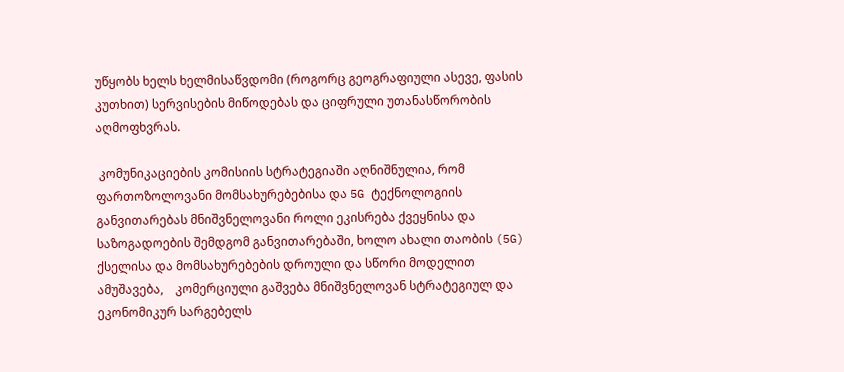უწყობს ხელს ხელმისაწვდომი (როგორც გეოგრაფიული ასევე, ფასის კუთხით) სერვისების მიწოდებას და ციფრული უთანასწორობის აღმოფხვრას.

 კომუნიკაციების კომისიის სტრატეგიაში აღნიშნულია, რომ  ფართოზოლოვანი მომსახურებებისა და 5G ტექნოლოგიის განვითარებას მნიშვნელოვანი როლი ეკისრება ქვეყნისა და საზოგადოების შემდგომ განვითარებაში, ხოლო ახალი თაობის (5G) ქსელისა და მომსახურებების დროული და სწორი მოდელით    ამუშავება,    კომერციული გაშვება მნიშვნელოვან სტრატეგიულ და ეკონომიკურ სარგებელს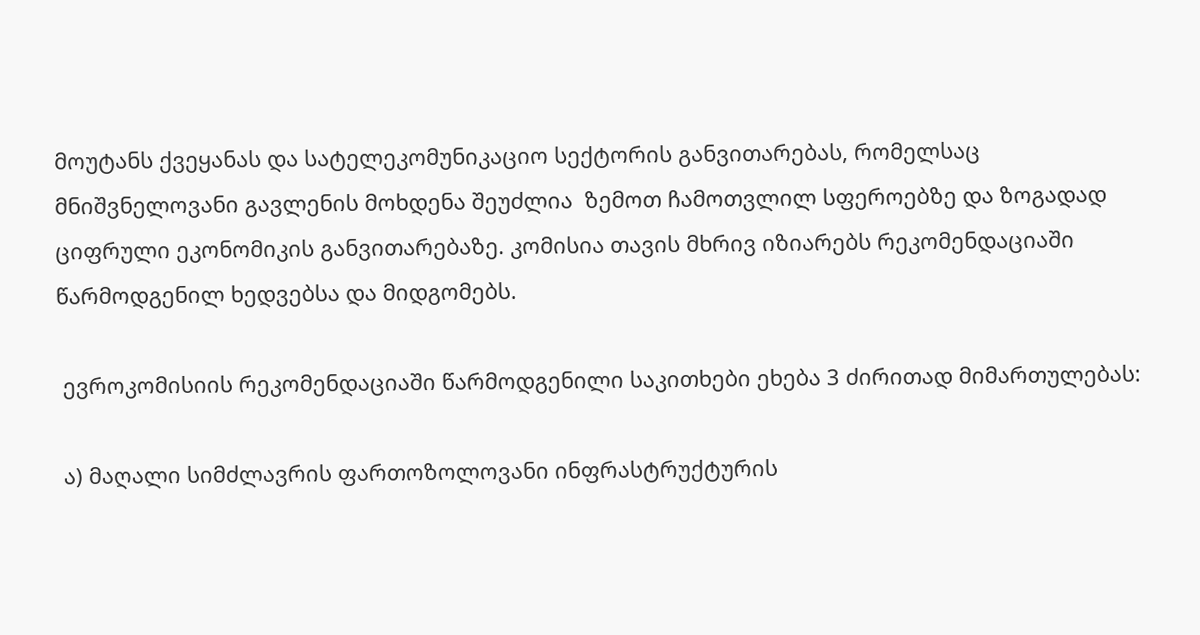მოუტანს ქვეყანას და სატელეკომუნიკაციო სექტორის განვითარებას, რომელსაც მნიშვნელოვანი გავლენის მოხდენა შეუძლია  ზემოთ ჩამოთვლილ სფეროებზე და ზოგადად ციფრული ეკონომიკის განვითარებაზე. კომისია თავის მხრივ იზიარებს რეკომენდაციაში წარმოდგენილ ხედვებსა და მიდგომებს.

 ევროკომისიის რეკომენდაციაში წარმოდგენილი საკითხები ეხება 3 ძირითად მიმართულებას:

 ა) მაღალი სიმძლავრის ფართოზოლოვანი ინფრასტრუქტურის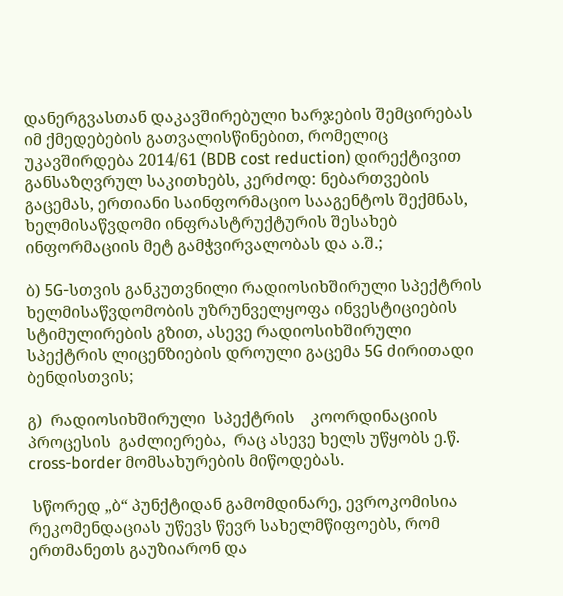დანერგვასთან დაკავშირებული ხარჯების შემცირებას იმ ქმედებების გათვალისწინებით, რომელიც უკავშირდება 2014/61 (BDB cost reduction) დირექტივით განსაზღვრულ საკითხებს, კერძოდ: ნებართვების გაცემას, ერთიანი საინფორმაციო სააგენტოს შექმნას, ხელმისაწვდომი ინფრასტრუქტურის შესახებ ინფორმაციის მეტ გამჭვირვალობას და ა.შ.;

ბ) 5G-სთვის განკუთვნილი რადიოსიხშირული სპექტრის ხელმისაწვდომობის უზრუნველყოფა ინვესტიციების სტიმულირების გზით, ასევე რადიოსიხშირული სპექტრის ლიცენზიების დროული გაცემა 5G ძირითადი ბენდისთვის;

გ)  რადიოსიხშირული  სპექტრის    კოორდინაციის  პროცესის  გაძლიერება,  რაც ასევე ხელს უწყობს ე.წ. cross-border მომსახურების მიწოდებას.

 სწორედ „ბ“ პუნქტიდან გამომდინარე, ევროკომისია რეკომენდაციას უწევს წევრ სახელმწიფოებს, რომ ერთმანეთს გაუზიარონ და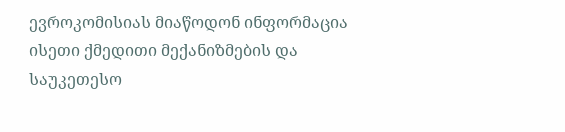ევროკომისიას მიაწოდონ ინფორმაცია ისეთი ქმედითი მექანიზმების და საუკეთესო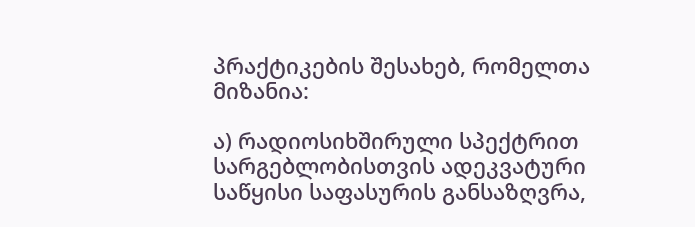პრაქტიკების შესახებ, რომელთა მიზანია:

ა) რადიოსიხშირული სპექტრით სარგებლობისთვის ადეკვატური საწყისი საფასურის განსაზღვრა,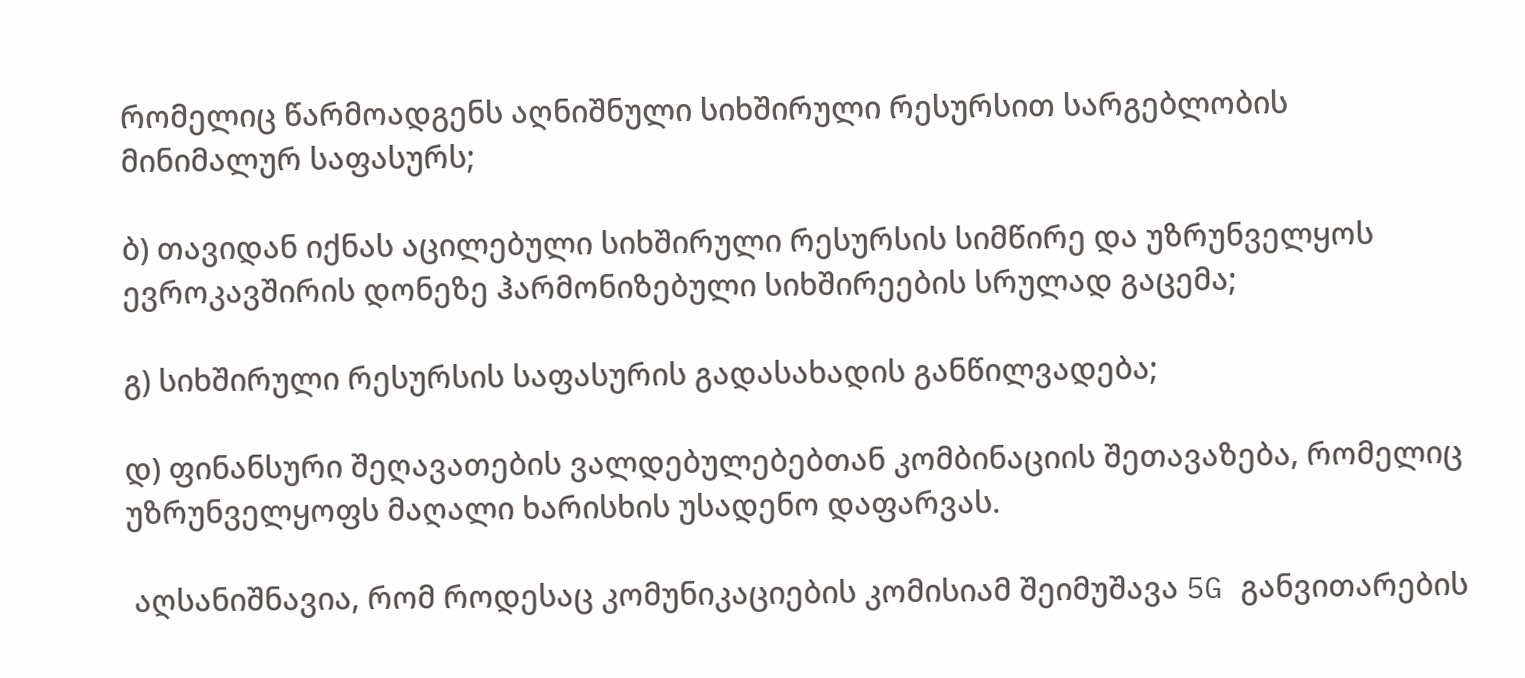რომელიც წარმოადგენს აღნიშნული სიხშირული რესურსით სარგებლობის მინიმალურ საფასურს;

ბ) თავიდან იქნას აცილებული სიხშირული რესურსის სიმწირე და უზრუნველყოს ევროკავშირის დონეზე ჰარმონიზებული სიხშირეების სრულად გაცემა;

გ) სიხშირული რესურსის საფასურის გადასახადის განწილვადება;

დ) ფინანსური შეღავათების ვალდებულებებთან კომბინაციის შეთავაზება, რომელიც უზრუნველყოფს მაღალი ხარისხის უსადენო დაფარვას.

 აღსანიშნავია, რომ როდესაც კომუნიკაციების კომისიამ შეიმუშავა 5G განვითარების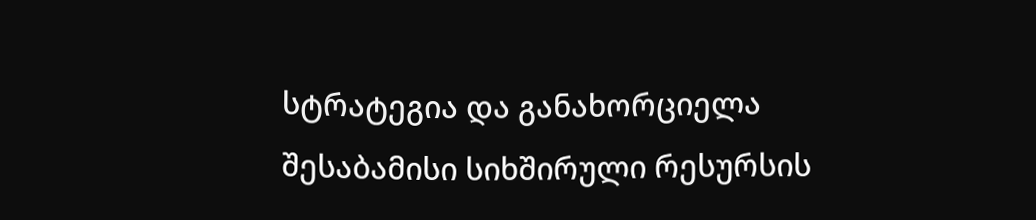სტრატეგია და განახორციელა შესაბამისი სიხშირული რესურსის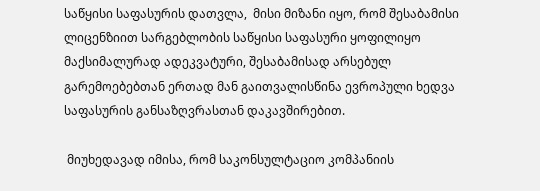საწყისი საფასურის დათვლა,  მისი მიზანი იყო, რომ შესაბამისი ლიცენზიით სარგებლობის საწყისი საფასური ყოფილიყო მაქსიმალურად ადეკვატური, შესაბამისად არსებულ გარემოებებთან ერთად მან გაითვალისწინა ევროპული ხედვა საფასურის განსაზღვრასთან დაკავშირებით.

 მიუხედავად იმისა, რომ საკონსულტაციო კომპანიის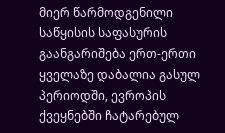მიერ წარმოდგენილი საწყისის საფასურის გაანგარიშება ერთ-ერთი ყველაზე დაბალია გასულ პერიოდში, ევროპის ქვეყნებში ჩატარებულ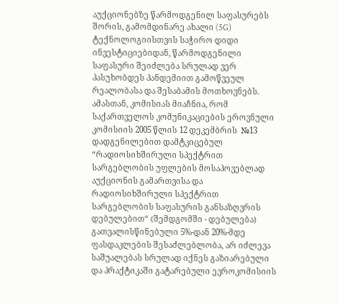აუქციონებზე წარმოდგენილ საფასურებს შორის, გამომდინარე ახალი (5G) ტექნოლოგიისთვის საჭირო დიდი ინვესტიციებიდან, წარმოდგენილი საფასური შეიძლება სრულად ვერ პასუხობდეს პანდემიით გამოწვეულ რეალობასა და შესაბამის მოთხოვნებს. ამასთან, კომისიას მიაჩნია, რომ საქართველოს კომუნიკაციების ეროვნული კომისიის 2005 წლის 12 დეკემბრის  №13 დადგენილებით დამტკიცებულ “რადიოსიხშირული სპექტრით სარგებლობის უფლების მოსაპოვებლად აუქციონის გამართვისა და რადიოსიხშირული სპექტრით სარგებლობის საფასურის განსაზღვრის დებულებით“ (შემდგომში - დებულება) გათვალისწინებული 5%-დან 20%-მდე ფასდაკლების შესაძლებლობა, არ იძლევა საშუალებას სრულად იქნეს გაზიარებული და პრაქტიკაში გატარებული ევროკომისიის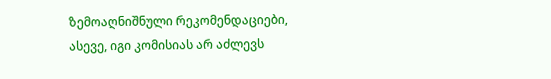ზემოაღნიშნული რეკომენდაციები, ასევე, იგი კომისიას არ აძლევს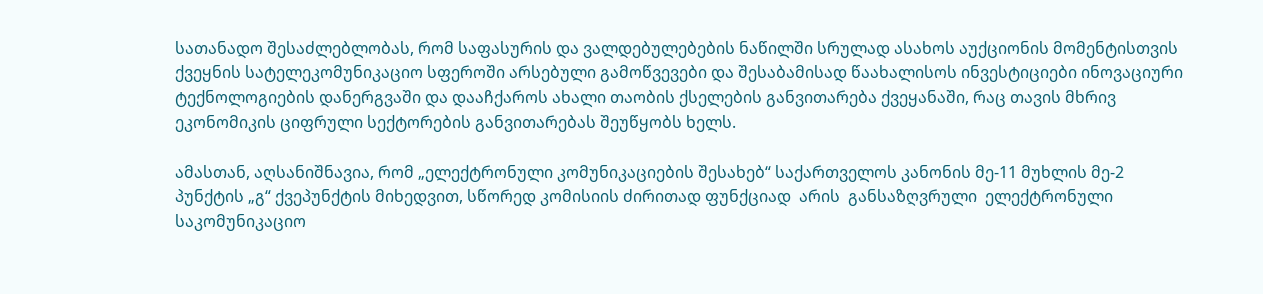სათანადო შესაძლებლობას, რომ საფასურის და ვალდებულებების ნაწილში სრულად ასახოს აუქციონის მომენტისთვის ქვეყნის სატელეკომუნიკაციო სფეროში არსებული გამოწვევები და შესაბამისად წაახალისოს ინვესტიციები ინოვაციური ტექნოლოგიების დანერგვაში და დააჩქაროს ახალი თაობის ქსელების განვითარება ქვეყანაში, რაც თავის მხრივ ეკონომიკის ციფრული სექტორების განვითარებას შეუწყობს ხელს.

ამასთან, აღსანიშნავია, რომ „ელექტრონული კომუნიკაციების შესახებ“ საქართველოს კანონის მე-11 მუხლის მე-2 პუნქტის „გ“ ქვეპუნქტის მიხედვით, სწორედ კომისიის ძირითად ფუნქციად  არის  განსაზღვრული  ელექტრონული საკომუნიკაციო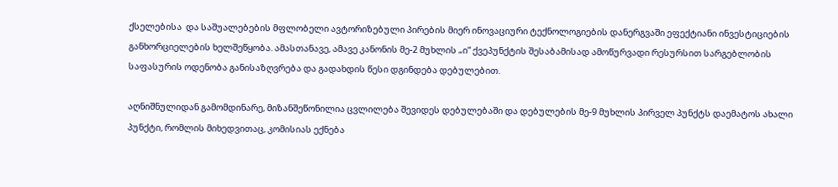ქსელებისა  და საშუალებების მფლობელი ავტორიზებული პირების მიერ ინოვაციური ტექნოლოგიების დანერგვაში ეფექტიანი ინვესტიციების განხორციელების ხელშეწყობა. ამასთანავე, ამავე კანონის მე-2 მუხლის „ი“ ქვეპუნქტის შესაბამისად ამოწურვადი რესურსით სარგებლობის საფასურის ოდენობა განისაზღვრება და გადახდის წესი დგინდება დებულებით.

აღნიშნულიდან გამომდინარე, მიზანშეწონილია ცვლილება შევიდეს დებულებაში და დებულების მე-9 მუხლის პირველ პუნქტს დაემატოს ახალი პუნქტი, რომლის მიხედვითაც, კომისიას ექნება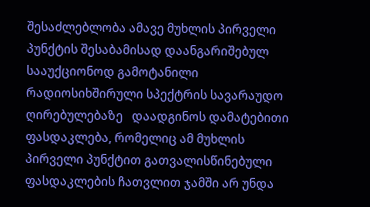შესაძლებლობა ამავე მუხლის პირველი პუნქტის შესაბამისად დაანგარიშებულ სააუქციონოდ გამოტანილი რადიოსიხშირული სპექტრის სავარაუდო ღირებულებაზე   დაადგინოს დამატებითი ფასდაკლება, რომელიც ამ მუხლის პირველი პუნქტით გათვალისწინებული ფასდაკლების ჩათვლით ჯამში არ უნდა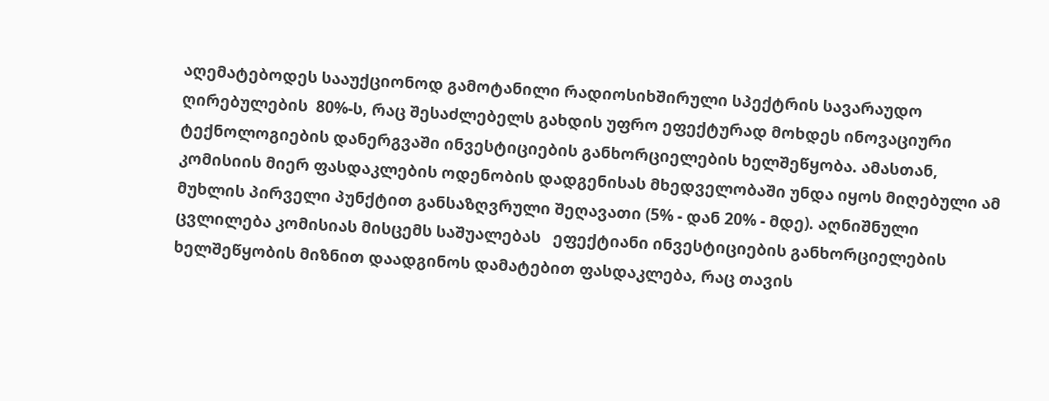აღემატებოდეს სააუქციონოდ გამოტანილი რადიოსიხშირული სპექტრის სავარაუდო ღირებულების  80%-ს, რაც შესაძლებელს გახდის უფრო ეფექტურად მოხდეს ინოვაციური ტექნოლოგიების დანერგვაში ინვესტიციების განხორციელების ხელშეწყობა. ამასთან, კომისიის მიერ ფასდაკლების ოდენობის დადგენისას მხედველობაში უნდა იყოს მიღებული ამ მუხლის პირველი პუნქტით განსაზღვრული შეღავათი (5% - დან 20% - მდე). აღნიშნული ცვლილება კომისიას მისცემს საშუალებას   ეფექტიანი ინვესტიციების განხორციელების ხელშეწყობის მიზნით დაადგინოს დამატებით ფასდაკლება, რაც თავის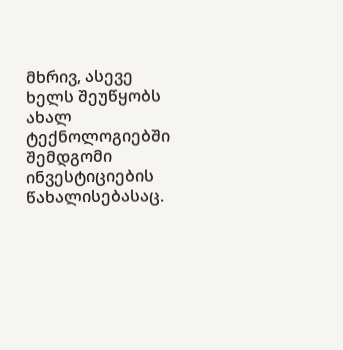მხრივ, ასევე ხელს შეუწყობს ახალ ტექნოლოგიებში შემდგომი ინვესტიციების წახალისებასაც.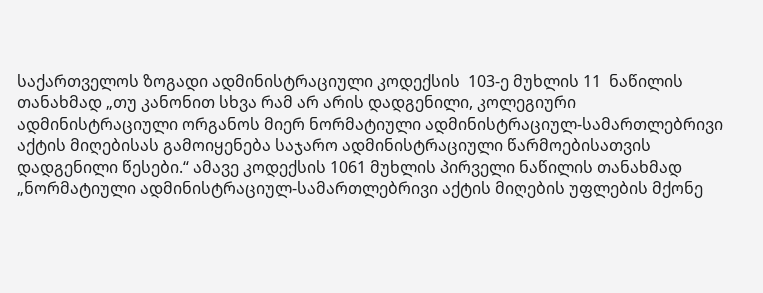საქართველოს ზოგადი ადმინისტრაციული კოდექსის  103-ე მუხლის 11  ნაწილის თანახმად „თუ კანონით სხვა რამ არ არის დადგენილი, კოლეგიური ადმინისტრაციული ორგანოს მიერ ნორმატიული ადმინისტრაციულ-სამართლებრივი აქტის მიღებისას გამოიყენება საჯარო ადმინისტრაციული წარმოებისათვის დადგენილი წესები.“ ამავე კოდექსის 1061 მუხლის პირველი ნაწილის თანახმად „ნორმატიული ადმინისტრაციულ-სამართლებრივი აქტის მიღების უფლების მქონე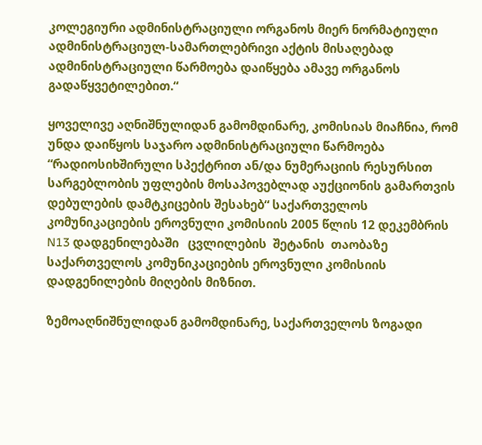კოლეგიური ადმინისტრაციული ორგანოს მიერ ნორმატიული ადმინისტრაციულ-სამართლებრივი აქტის მისაღებად ადმინისტრაციული წარმოება დაიწყება ამავე ორგანოს გადაწყვეტილებით.“

ყოველივე აღნიშნულიდან გამომდინარე, კომისიას მიაჩნია, რომ უნდა დაიწყოს საჯარო ადმინისტრაციული წარმოება “რადიოსიხშირული სპექტრით ან/და ნუმერაციის რესურსით სარგებლობის უფლების მოსაპოვებლად აუქციონის გამართვის დებულების დამტკიცების შესახებ“ საქართველოს კომუნიკაციების ეროვნული კომისიის 2005 წლის 12 დეკემბრის N13 დადგენილებაში   ცვლილების  შეტანის  თაობაზე საქართველოს კომუნიკაციების ეროვნული კომისიის დადგენილების მიღების მიზნით.

ზემოაღნიშნულიდან გამომდინარე, საქართველოს ზოგადი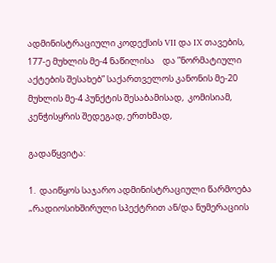ადმინისტრაციული კოდექსის VII და IX თავების, 177-ე მუხლის მე-4 ნაწილისა    და ”ნორმატიული აქტების შესახებ” საქართველოს კანონის მე-20 მუხლის მე-4 პუნქტის შესაბამისად,  კომისიამ, კენჭისყრის შედეგად, ერთხმად,

გადაწყვიტა:

1.  დაიწყოს საჯარო ადმინისტრაციული წარმოება „რადიოსიხშირული სპექტრით ან/და ნუმერაციის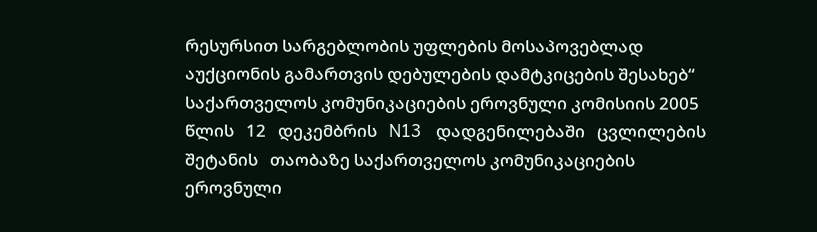რესურსით სარგებლობის უფლების მოსაპოვებლად აუქციონის გამართვის დებულების დამტკიცების შესახებ“ საქართველოს კომუნიკაციების ეროვნული კომისიის 2005   წლის   12   დეკემბრის   N13   დადგენილებაში   ცვლილების   შეტანის   თაობაზე საქართველოს კომუნიკაციების ეროვნული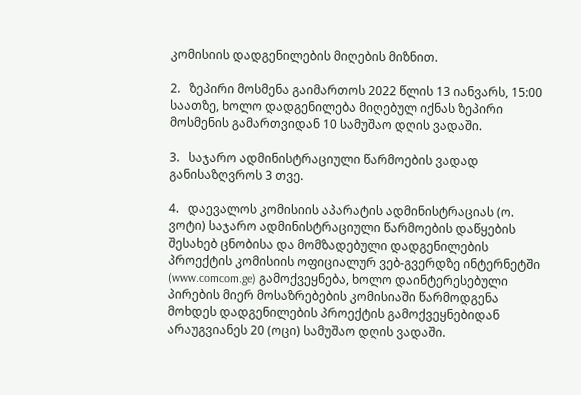კომისიის დადგენილების მიღების მიზნით.

2.   ზეპირი მოსმენა გაიმართოს 2022 წლის 13 იანვარს, 15:00 საათზე, ხოლო დადგენილება მიღებულ იქნას ზეპირი მოსმენის გამართვიდან 10 სამუშაო დღის ვადაში.

3.   საჯარო ადმინისტრაციული წარმოების ვადად განისაზღვროს 3 თვე.

4.   დაევალოს კომისიის აპარატის ადმინისტრაციას (ო. ვოტი) საჯარო ადმინისტრაციული წარმოების დაწყების შესახებ ცნობისა და მომზადებული დადგენილების პროექტის კომისიის ოფიციალურ ვებ-გვერდზე ინტერნეტში (www.comcom.ge) გამოქვეყნება, ხოლო დაინტერესებული პირების მიერ მოსაზრებების კომისიაში წარმოდგენა მოხდეს დადგენილების პროექტის გამოქვეყნებიდან არაუგვიანეს 20 (ოცი) სამუშაო დღის ვადაში.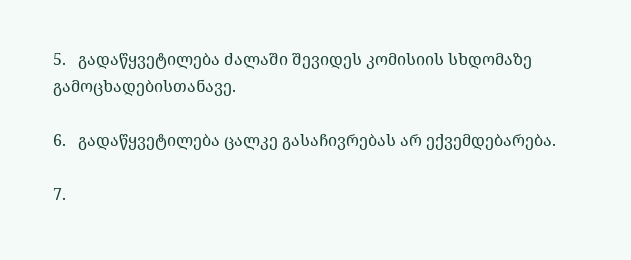5.   გადაწყვეტილება ძალაში შევიდეს კომისიის სხდომაზე გამოცხადებისთანავე.

6.   გადაწყვეტილება ცალკე გასაჩივრებას არ ექვემდებარება.

7.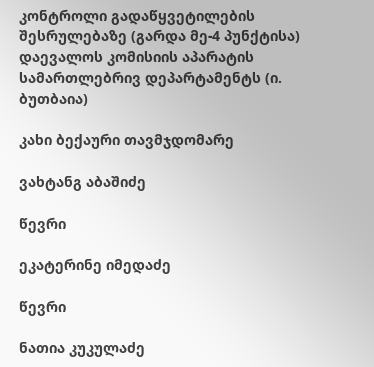კონტროლი გადაწყვეტილების შესრულებაზე (გარდა მე-4 პუნქტისა) დაევალოს კომისიის აპარატის სამართლებრივ დეპარტამენტს (ი. ბუთბაია)

კახი ბექაური თავმჯდომარე

ვახტანგ აბაშიძე

წევრი

ეკატერინე იმედაძე

წევრი

ნათია კუკულაძე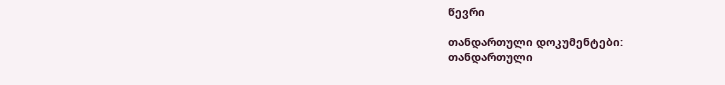წევრი

თანდართული დოკუმენტები:
თანდართული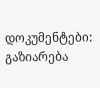დოკუმენტები:
გაზიარება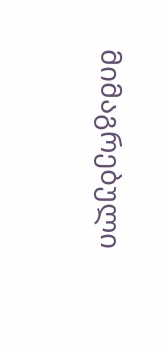მიმაგრებული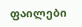ფაილები